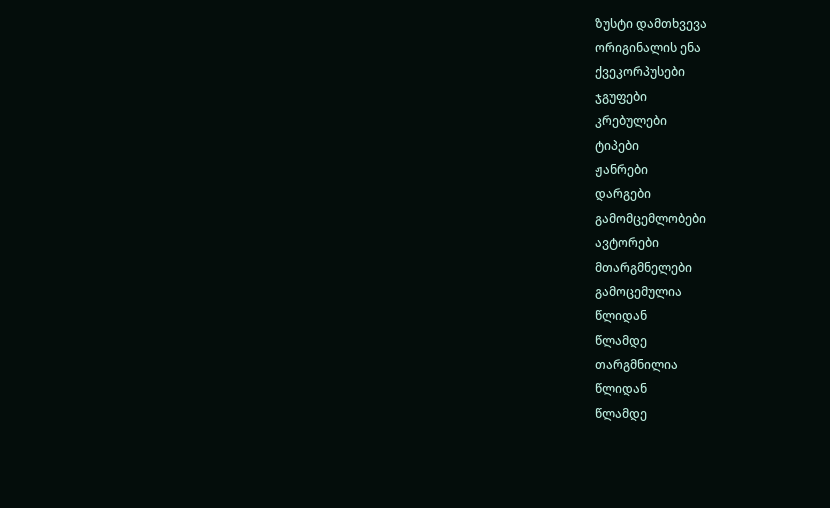ზუსტი დამთხვევა
ორიგინალის ენა
ქვეკორპუსები
ჯგუფები
კრებულები
ტიპები
ჟანრები
დარგები
გამომცემლობები
ავტორები
მთარგმნელები
გამოცემულია
წლიდან
წლამდე
თარგმნილია
წლიდან
წლამდე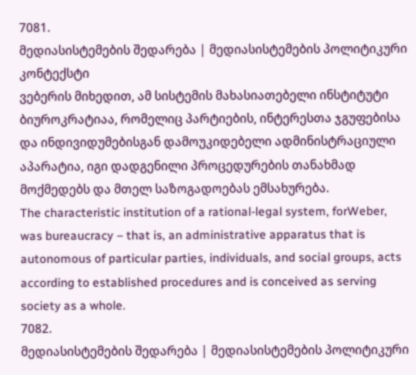7081.
მედიასისტემების შედარება | მედიასისტემების პოლიტიკური კონტექსტი
ვებერის მიხედით, ამ სისტემის მახასიათებელი ინსტიტუტი ბიუროკრატიაა, რომელიც პარტიების, ინტერესთა ჯგუფებისა და ინდივიდუმებისგან დამოუკიდებელი ადმინისტრაციული აპარატია, იგი დადგენილი პროცედურების თანახმად მოქმედებს და მთელ საზოგადოებას ემსახურება.
The characteristic institution of a rational-legal system, forWeber, was bureaucracy – that is, an administrative apparatus that is autonomous of particular parties, individuals, and social groups, acts according to established procedures and is conceived as serving society as a whole.
7082.
მედიასისტემების შედარება | მედიასისტემების პოლიტიკური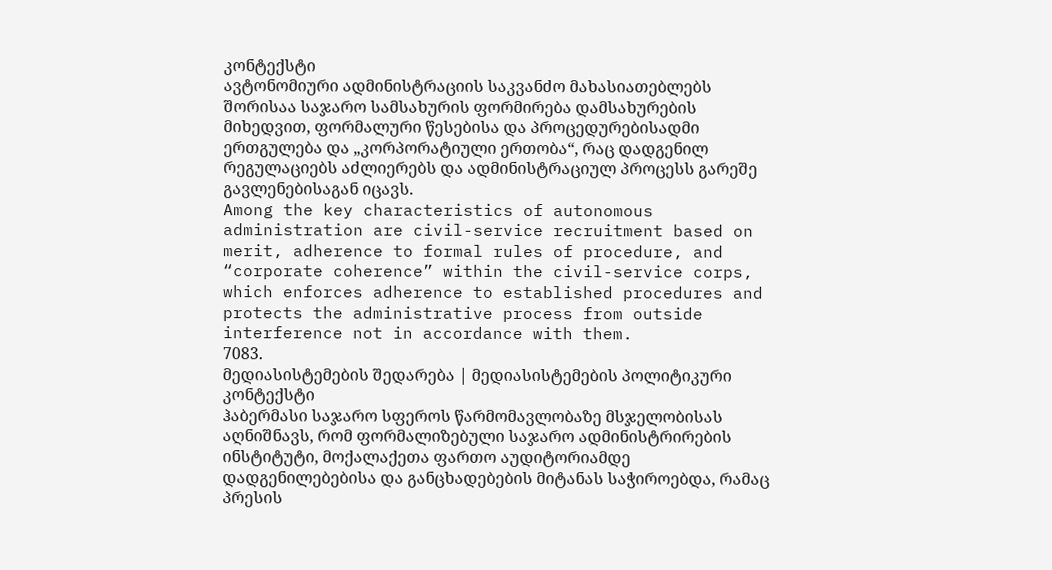კონტექსტი
ავტონომიური ადმინისტრაციის საკვანძო მახასიათებლებს შორისაა საჯარო სამსახურის ფორმირება დამსახურების მიხედვით, ფორმალური წესებისა და პროცედურებისადმი ერთგულება და „კორპორატიული ერთობა“, რაც დადგენილ რეგულაციებს აძლიერებს და ადმინისტრაციულ პროცესს გარეშე გავლენებისაგან იცავს.
Among the key characteristics of autonomous administration are civil-service recruitment based on merit, adherence to formal rules of procedure, and “corporate coherence” within the civil-service corps, which enforces adherence to established procedures and protects the administrative process from outside interference not in accordance with them.
7083.
მედიასისტემების შედარება | მედიასისტემების პოლიტიკური კონტექსტი
ჰაბერმასი საჯარო სფეროს წარმომავლობაზე მსჯელობისას აღნიშნავს, რომ ფორმალიზებული საჯარო ადმინისტრირების ინსტიტუტი, მოქალაქეთა ფართო აუდიტორიამდე დადგენილებებისა და განცხადებების მიტანას საჭიროებდა, რამაც პრესის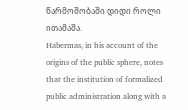წარმოშობაში დიდი როლი ითამაშა.
Habermas, in his account of the origins of the public sphere, notes that the institution of formalized public administration along with a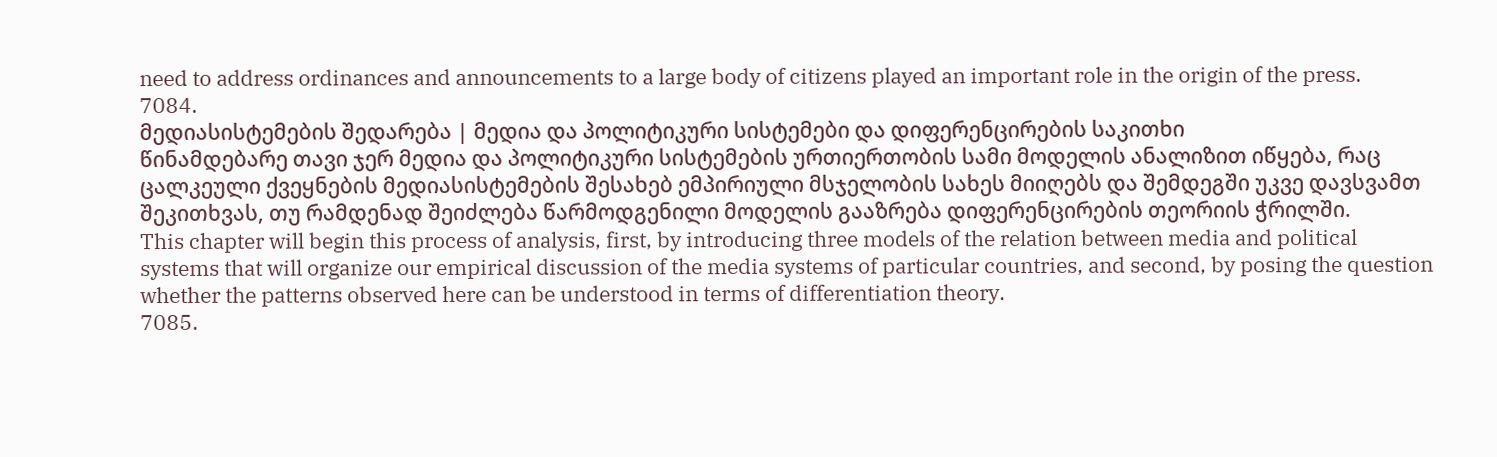need to address ordinances and announcements to a large body of citizens played an important role in the origin of the press.
7084.
მედიასისტემების შედარება | მედია და პოლიტიკური სისტემები და დიფერენცირების საკითხი
წინამდებარე თავი ჯერ მედია და პოლიტიკური სისტემების ურთიერთობის სამი მოდელის ანალიზით იწყება, რაც ცალკეული ქვეყნების მედიასისტემების შესახებ ემპირიული მსჯელობის სახეს მიიღებს და შემდეგში უკვე დავსვამთ შეკითხვას, თუ რამდენად შეიძლება წარმოდგენილი მოდელის გააზრება დიფერენცირების თეორიის ჭრილში.
This chapter will begin this process of analysis, first, by introducing three models of the relation between media and political systems that will organize our empirical discussion of the media systems of particular countries, and second, by posing the question whether the patterns observed here can be understood in terms of differentiation theory.
7085.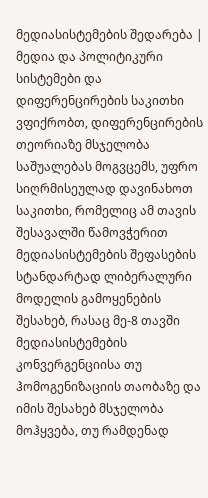მედიასისტემების შედარება | მედია და პოლიტიკური სისტემები და დიფერენცირების საკითხი
ვფიქრობთ, დიფერენცირების თეორიაზე მსჯელობა საშუალებას მოგვცემს, უფრო სიღრმისეულად დავინახოთ საკითხი, რომელიც ამ თავის შესავალში წამოვჭერით მედიასისტემების შეფასების სტანდარტად ლიბერალური მოდელის გამოყენების შესახებ, რასაც მე-8 თავში მედიასისტემების კონვერგენციისა თუ ჰომოგენიზაციის თაობაზე და იმის შესახებ მსჯელობა მოჰყვება, თუ რამდენად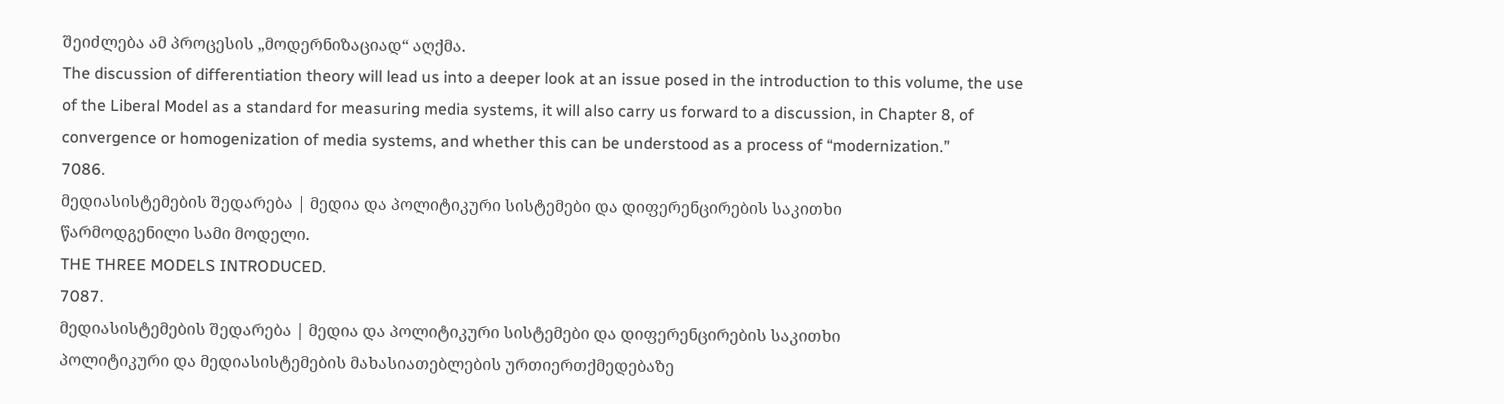შეიძლება ამ პროცესის „მოდერნიზაციად“ აღქმა.
The discussion of differentiation theory will lead us into a deeper look at an issue posed in the introduction to this volume, the use of the Liberal Model as a standard for measuring media systems, it will also carry us forward to a discussion, in Chapter 8, of convergence or homogenization of media systems, and whether this can be understood as a process of “modernization.”
7086.
მედიასისტემების შედარება | მედია და პოლიტიკური სისტემები და დიფერენცირების საკითხი
წარმოდგენილი სამი მოდელი.
THE THREE MODELS INTRODUCED.
7087.
მედიასისტემების შედარება | მედია და პოლიტიკური სისტემები და დიფერენცირების საკითხი
პოლიტიკური და მედიასისტემების მახასიათებლების ურთიერთქმედებაზე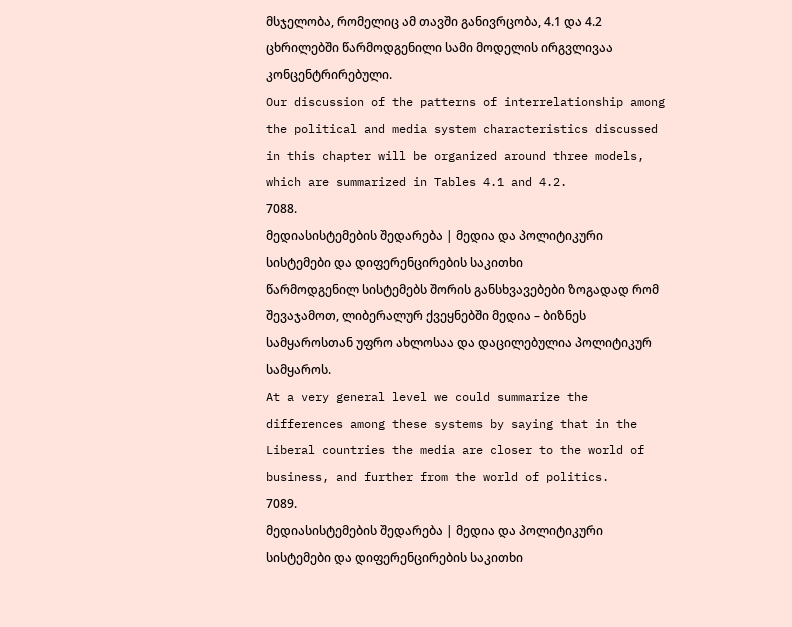მსჯელობა, რომელიც ამ თავში განივრცობა, 4.1 და 4.2 ცხრილებში წარმოდგენილი სამი მოდელის ირგვლივაა კონცენტრირებული.
Our discussion of the patterns of interrelationship among the political and media system characteristics discussed in this chapter will be organized around three models, which are summarized in Tables 4.1 and 4.2.
7088.
მედიასისტემების შედარება | მედია და პოლიტიკური სისტემები და დიფერენცირების საკითხი
წარმოდგენილ სისტემებს შორის განსხვავებები ზოგადად რომ შევაჯამოთ, ლიბერალურ ქვეყნებში მედია – ბიზნეს სამყაროსთან უფრო ახლოსაა და დაცილებულია პოლიტიკურ სამყაროს.
At a very general level we could summarize the differences among these systems by saying that in the Liberal countries the media are closer to the world of business, and further from the world of politics.
7089.
მედიასისტემების შედარება | მედია და პოლიტიკური სისტემები და დიფერენცირების საკითხი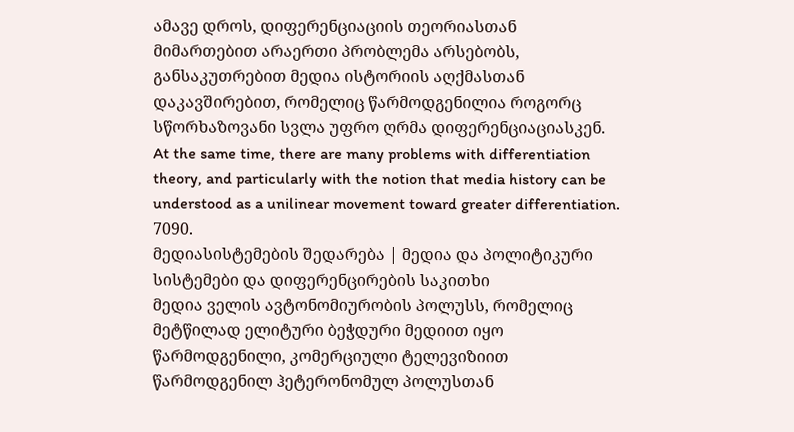ამავე დროს, დიფერენციაციის თეორიასთან მიმართებით არაერთი პრობლემა არსებობს, განსაკუთრებით მედია ისტორიის აღქმასთან დაკავშირებით, რომელიც წარმოდგენილია როგორც სწორხაზოვანი სვლა უფრო ღრმა დიფერენციაციასკენ.
At the same time, there are many problems with differentiation theory, and particularly with the notion that media history can be understood as a unilinear movement toward greater differentiation.
7090.
მედიასისტემების შედარება | მედია და პოლიტიკური სისტემები და დიფერენცირების საკითხი
მედია ველის ავტონომიურობის პოლუსს, რომელიც მეტწილად ელიტური ბეჭდური მედიით იყო წარმოდგენილი, კომერციული ტელევიზიით წარმოდგენილ ჰეტერონომულ პოლუსთან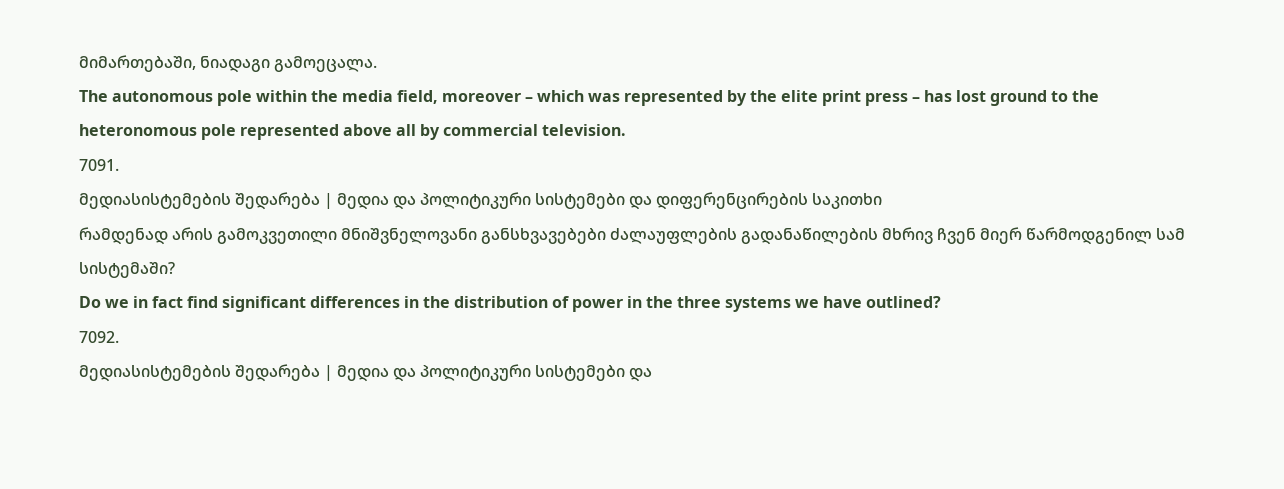მიმართებაში, ნიადაგი გამოეცალა.
The autonomous pole within the media field, moreover – which was represented by the elite print press – has lost ground to the heteronomous pole represented above all by commercial television.
7091.
მედიასისტემების შედარება | მედია და პოლიტიკური სისტემები და დიფერენცირების საკითხი
რამდენად არის გამოკვეთილი მნიშვნელოვანი განსხვავებები ძალაუფლების გადანაწილების მხრივ ჩვენ მიერ წარმოდგენილ სამ სისტემაში?
Do we in fact find significant differences in the distribution of power in the three systems we have outlined?
7092.
მედიასისტემების შედარება | მედია და პოლიტიკური სისტემები და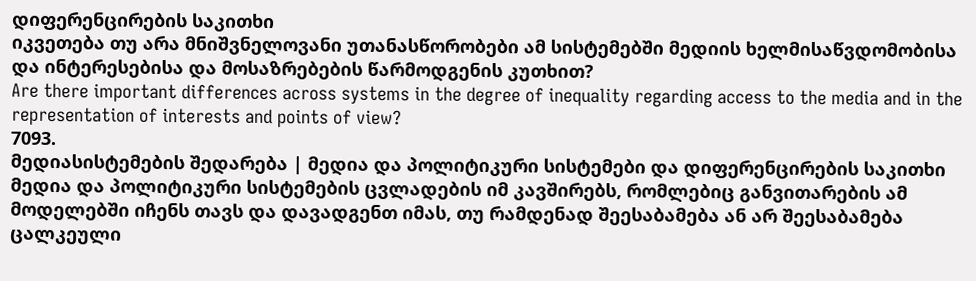დიფერენცირების საკითხი
იკვეთება თუ არა მნიშვნელოვანი უთანასწორობები ამ სისტემებში მედიის ხელმისაწვდომობისა და ინტერესებისა და მოსაზრებების წარმოდგენის კუთხით?
Are there important differences across systems in the degree of inequality regarding access to the media and in the representation of interests and points of view?
7093.
მედიასისტემების შედარება | მედია და პოლიტიკური სისტემები და დიფერენცირების საკითხი
მედია და პოლიტიკური სისტემების ცვლადების იმ კავშირებს, რომლებიც განვითარების ამ მოდელებში იჩენს თავს და დავადგენთ იმას, თუ რამდენად შეესაბამება ან არ შეესაბამება ცალკეული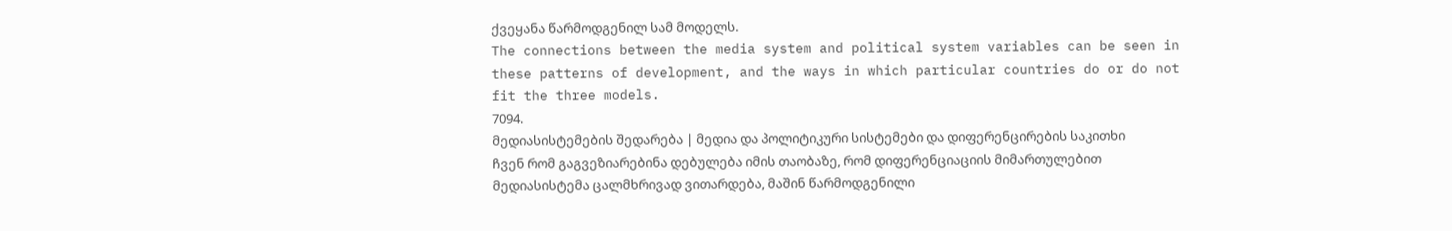ქვეყანა წარმოდგენილ სამ მოდელს.
The connections between the media system and political system variables can be seen in these patterns of development, and the ways in which particular countries do or do not fit the three models.
7094.
მედიასისტემების შედარება | მედია და პოლიტიკური სისტემები და დიფერენცირების საკითხი
ჩვენ რომ გაგვეზიარებინა დებულება იმის თაობაზე, რომ დიფერენციაციის მიმართულებით მედიასისტემა ცალმხრივად ვითარდება, მაშინ წარმოდგენილი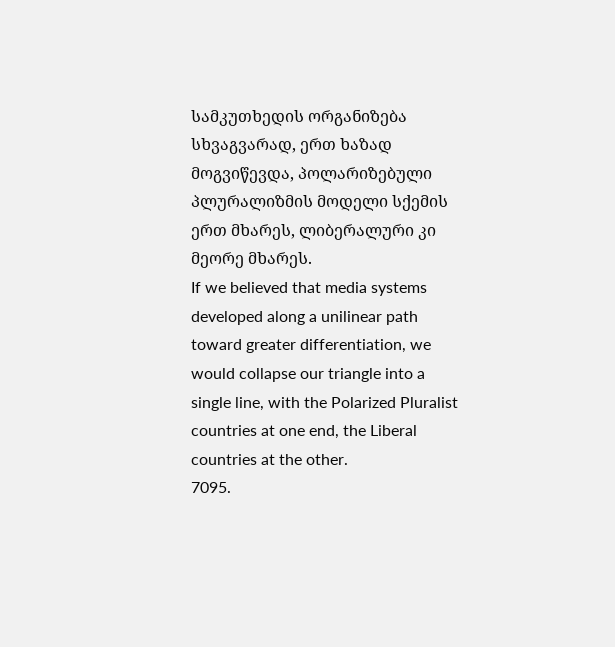სამკუთხედის ორგანიზება სხვაგვარად, ერთ ხაზად მოგვიწევდა, პოლარიზებული პლურალიზმის მოდელი სქემის ერთ მხარეს, ლიბერალური კი მეორე მხარეს.
If we believed that media systems developed along a unilinear path toward greater differentiation, we would collapse our triangle into a single line, with the Polarized Pluralist countries at one end, the Liberal countries at the other.
7095.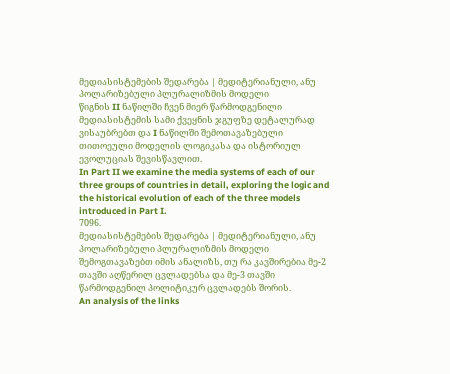მედიასისტემების შედარება | მედიტერიანული, ანუ პოლარიზებული პლურალიზმის მოდელი
წიგნის II ნაწილში ჩვენ მიერ წარმოდგენილი მედიასისტემის სამი ქვეყნის ჯგუფზე დეტალურად ვისაუბრებთ და I ნაწილში შემოთავაზებული თითოეული მოდელის ლოგიკასა და ისტორიულ ევოლუციას შევისწავლით.
In Part II we examine the media systems of each of our three groups of countries in detail, exploring the logic and the historical evolution of each of the three models introduced in Part I.
7096.
მედიასისტემების შედარება | მედიტერიანული, ანუ პოლარიზებული პლურალიზმის მოდელი
შემოგთავაზებთ იმის ანალიზს, თუ რა კავშირებია მე-2 თავში აღწერილ ცვლადებსა და მე-3 თავში წარმოდგენილ პოლიტიკურ ცვლადებს შორის.
An analysis of the links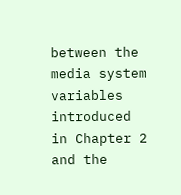between the media system variables introduced in Chapter 2 and the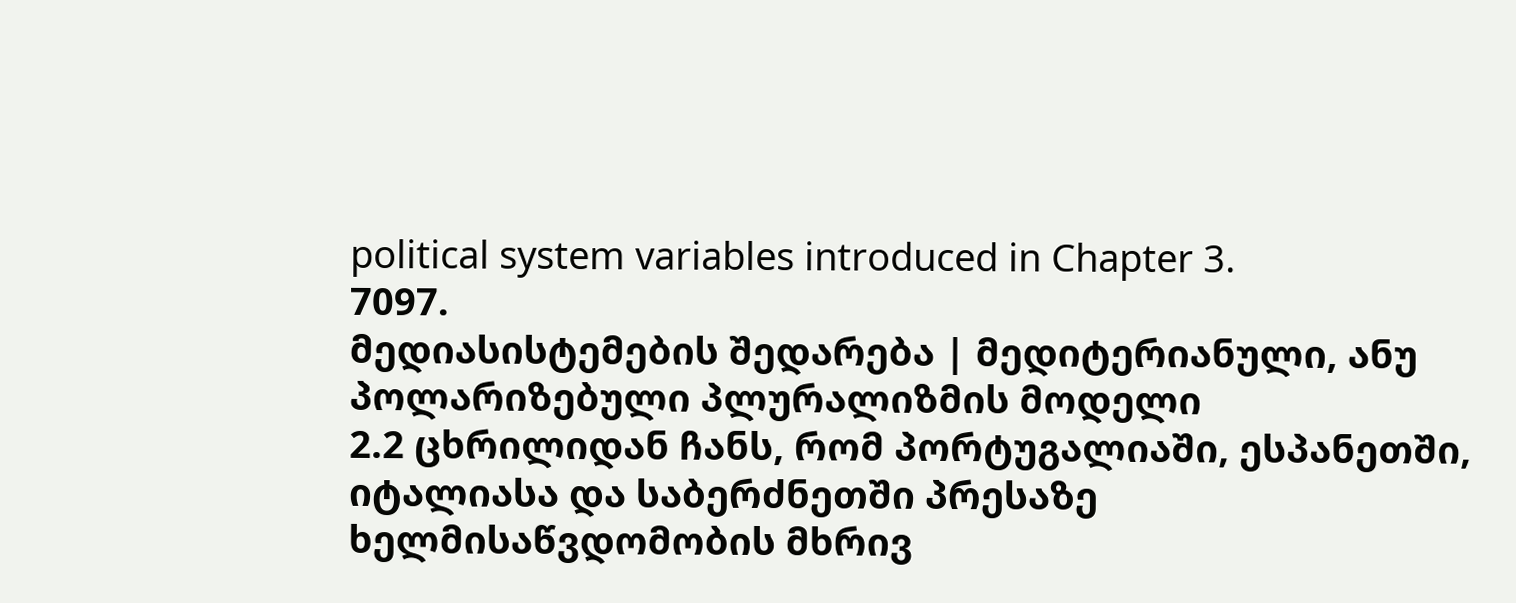political system variables introduced in Chapter 3.
7097.
მედიასისტემების შედარება | მედიტერიანული, ანუ პოლარიზებული პლურალიზმის მოდელი
2.2 ცხრილიდან ჩანს, რომ პორტუგალიაში, ესპანეთში, იტალიასა და საბერძნეთში პრესაზე ხელმისაწვდომობის მხრივ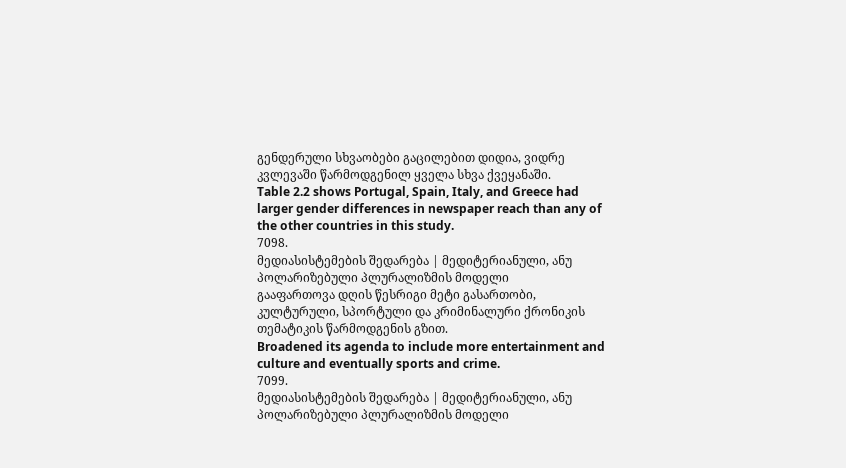გენდერული სხვაობები გაცილებით დიდია, ვიდრე კვლევაში წარმოდგენილ ყველა სხვა ქვეყანაში.
Table 2.2 shows Portugal, Spain, Italy, and Greece had larger gender differences in newspaper reach than any of the other countries in this study.
7098.
მედიასისტემების შედარება | მედიტერიანული, ანუ პოლარიზებული პლურალიზმის მოდელი
გააფართოვა დღის წესრიგი მეტი გასართობი, კულტურული, სპორტული და კრიმინალური ქრონიკის თემატიკის წარმოდგენის გზით.
Broadened its agenda to include more entertainment and culture and eventually sports and crime.
7099.
მედიასისტემების შედარება | მედიტერიანული, ანუ პოლარიზებული პლურალიზმის მოდელი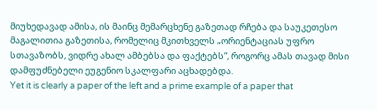მიუხედავად ამისა, ის მაინც მემარცხენე გაზეთად რჩება და საუკეთესო მაგალითია გაზეთისა, რომელიც მკითხველს „ორიენტაციას უფრო სთავაზობს, ვიდრე ახალ ამბებსა და ფაქტებს“, როგორც ამას თავად მისი დამფუძნებელი ეუგენიო სკალფარი აცხადებდა.
Yet it is clearly a paper of the left and a prime example of a paper that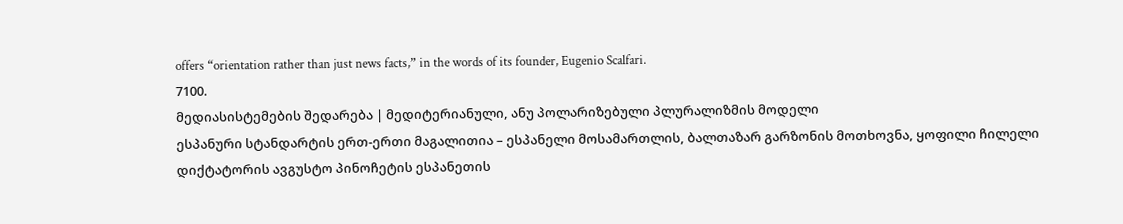offers “orientation rather than just news facts,” in the words of its founder, Eugenio Scalfari.
7100.
მედიასისტემების შედარება | მედიტერიანული, ანუ პოლარიზებული პლურალიზმის მოდელი
ესპანური სტანდარტის ერთ-ერთი მაგალითია – ესპანელი მოსამართლის, ბალთაზარ გარზონის მოთხოვნა, ყოფილი ჩილელი დიქტატორის ავგუსტო პინოჩეტის ესპანეთის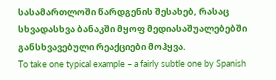სასამართლოში წარდგენის შესახებ, რასაც სხვადასხვა ბანაკში მყოფ მედიასაშუალებებში განსხვავებული რეაქციები მოჰყვა.
To take one typical example – a fairly subtle one by Spanish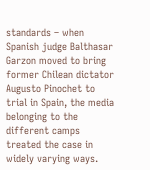standards – when Spanish judge Balthasar Garzon moved to bring former Chilean dictator Augusto Pinochet to trial in Spain, the media belonging to the different camps treated the case in widely varying ways.